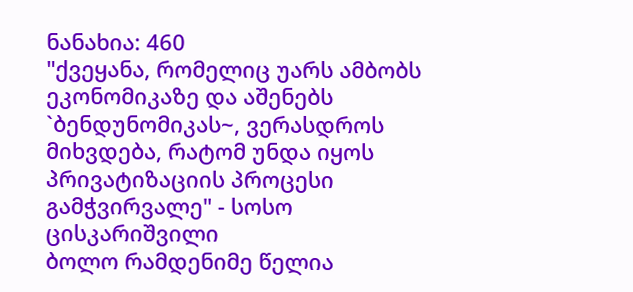ნანახია: 460
"ქვეყანა, რომელიც უარს ამბობს ეკონომიკაზე და აშენებს `ბენდუნომიკას~, ვერასდროს მიხვდება, რატომ უნდა იყოს პრივატიზაციის პროცესი გამჭვირვალე" - სოსო ცისკარიშვილი
ბოლო რამდენიმე წელია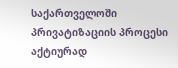საქართველოში პრივატიზაციის პროცესი აქტიურად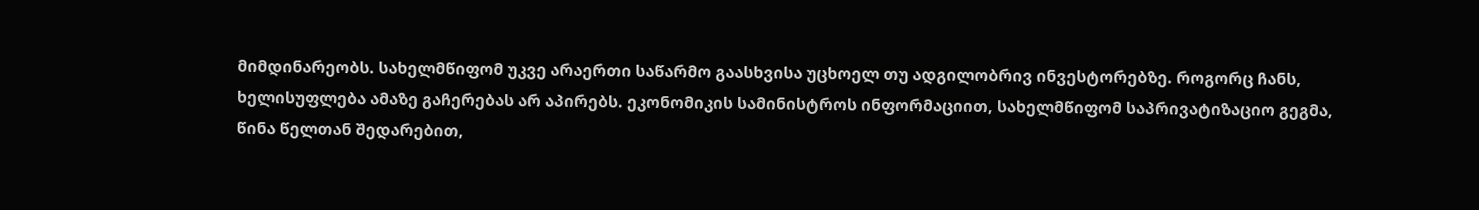მიმდინარეობს. სახელმწიფომ უკვე არაერთი საწარმო გაასხვისა უცხოელ თუ ადგილობრივ ინვესტორებზე. როგორც ჩანს, ხელისუფლება ამაზე გაჩერებას არ აპირებს. ეკონომიკის სამინისტროს ინფორმაციით, სახელმწიფომ საპრივატიზაციო გეგმა, წინა წელთან შედარებით,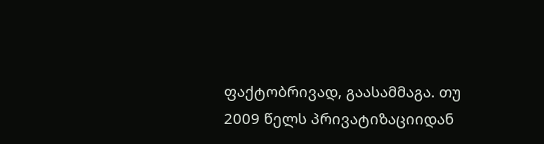ფაქტობრივად, გაასამმაგა. თუ 2009 წელს პრივატიზაციიდან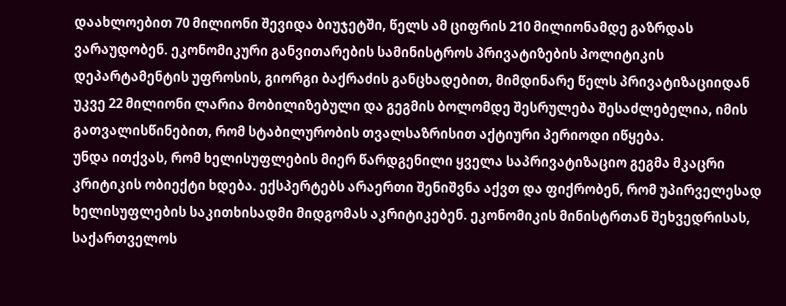დაახლოებით 70 მილიონი შევიდა ბიუჯეტში, წელს ამ ციფრის 210 მილიონამდე გაზრდას ვარაუდობენ. ეკონომიკური განვითარების სამინისტროს პრივატიზების პოლიტიკის დეპარტამენტის უფროსის, გიორგი ბაქრაძის განცხადებით, მიმდინარე წელს პრივატიზაციიდან უკვე 22 მილიონი ლარია მობილიზებული და გეგმის ბოლომდე შესრულება შესაძლებელია, იმის გათვალისწინებით, რომ სტაბილურობის თვალსაზრისით აქტიური პერიოდი იწყება.
უნდა ითქვას, რომ ხელისუფლების მიერ წარდგენილი ყველა საპრივატიზაციო გეგმა მკაცრი კრიტიკის ობიექტი ხდება. ექსპერტებს არაერთი შენიშვნა აქვთ და ფიქრობენ, რომ უპირველესად ხელისუფლების საკითხისადმი მიდგომას აკრიტიკებენ. ეკონომიკის მინისტრთან შეხვედრისას, საქართველოს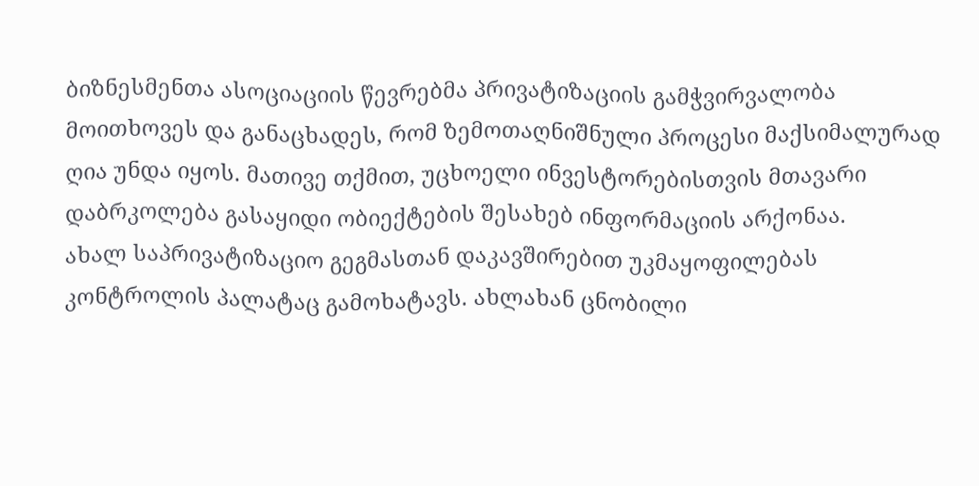ბიზნესმენთა ასოციაციის წევრებმა პრივატიზაციის გამჭვირვალობა მოითხოვეს და განაცხადეს, რომ ზემოთაღნიშნული პროცესი მაქსიმალურად ღია უნდა იყოს. მათივე თქმით, უცხოელი ინვესტორებისთვის მთავარი დაბრკოლება გასაყიდი ობიექტების შესახებ ინფორმაციის არქონაა.
ახალ საპრივატიზაციო გეგმასთან დაკავშირებით უკმაყოფილებას კონტროლის პალატაც გამოხატავს. ახლახან ცნობილი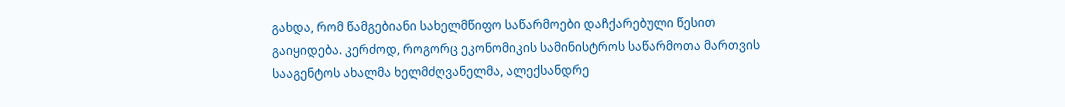გახდა, რომ წამგებიანი სახელმწიფო საწარმოები დაჩქარებული წესით გაიყიდება. კერძოდ, როგორც ეკონომიკის სამინისტროს საწარმოთა მართვის სააგენტოს ახალმა ხელმძღვანელმა, ალექსანდრე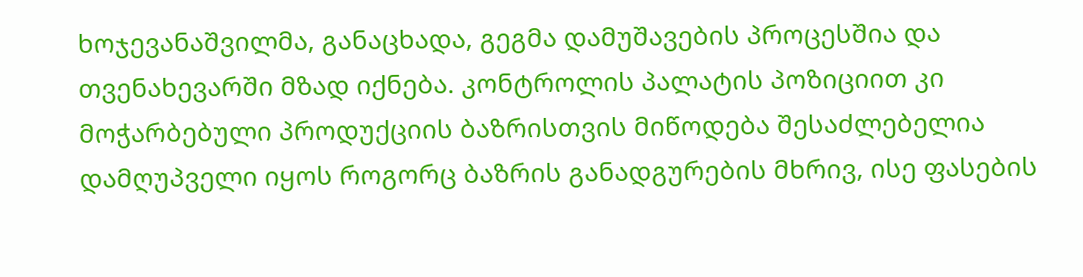ხოჯევანაშვილმა, განაცხადა, გეგმა დამუშავების პროცესშია და თვენახევარში მზად იქნება. კონტროლის პალატის პოზიციით კი მოჭარბებული პროდუქციის ბაზრისთვის მიწოდება შესაძლებელია დამღუპველი იყოს როგორც ბაზრის განადგურების მხრივ, ისე ფასების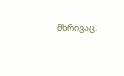მხრივაც.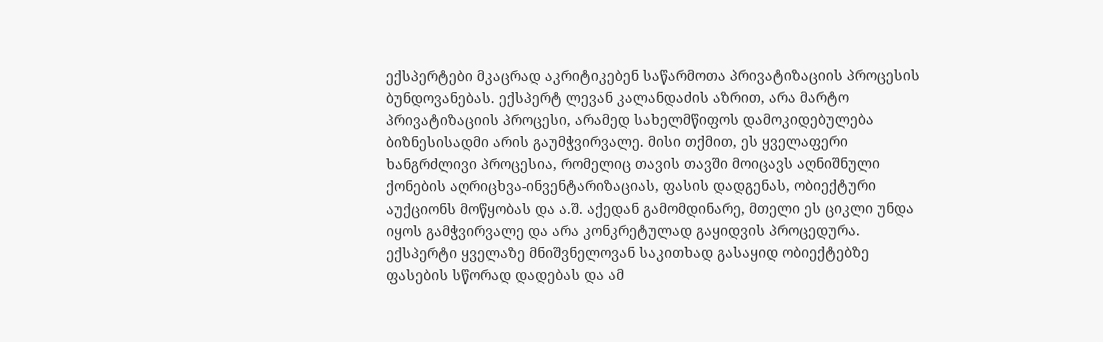ექსპერტები მკაცრად აკრიტიკებენ საწარმოთა პრივატიზაციის პროცესის ბუნდოვანებას. ექსპერტ ლევან კალანდაძის აზრით, არა მარტო პრივატიზაციის პროცესი, არამედ სახელმწიფოს დამოკიდებულება ბიზნესისადმი არის გაუმჭვირვალე. მისი თქმით, ეს ყველაფერი ხანგრძლივი პროცესია, რომელიც თავის თავში მოიცავს აღნიშნული ქონების აღრიცხვა-ინვენტარიზაციას, ფასის დადგენას, ობიექტური აუქციონს მოწყობას და ა.შ. აქედან გამომდინარე, მთელი ეს ციკლი უნდა იყოს გამჭვირვალე და არა კონკრეტულად გაყიდვის პროცედურა. ექსპერტი ყველაზე მნიშვნელოვან საკითხად გასაყიდ ობიექტებზე ფასების სწორად დადებას და ამ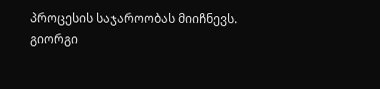პროცესის საჯაროობას მიიჩნევს.
გიორგი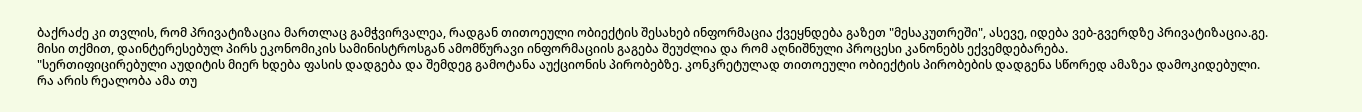ბაქრაძე კი თვლის, რომ პრივატიზაცია მართლაც გამჭვირვალეა, რადგან თითოეული ობიექტის შესახებ ინფორმაცია ქვეყნდება გაზეთ "მესაკუთრეში", ასევე, იდება ვებ-გვერდზე პრივატიზაცია.გე. მისი თქმით, დაინტერესებულ პირს ეკონომიკის სამინისტროსგან ამომწურავი ინფორმაციის გაგება შეუძლია და რომ აღნიშნული პროცესი კანონებს ექვემდებარება.
"სერთიფიცირებული აუდიტის მიერ ხდება ფასის დადგება და შემდეგ გამოტანა აუქციონის პირობებზე. კონკრეტულად თითოეული ობიექტის პირობების დადგენა სწორედ ამაზეა დამოკიდებული. რა არის რეალობა ამა თუ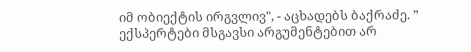იმ ობიექტის ირგვლივ", - აცხადებს ბაქრაძე. ” ექსპერტები მსგავსი არგუმენტებით არ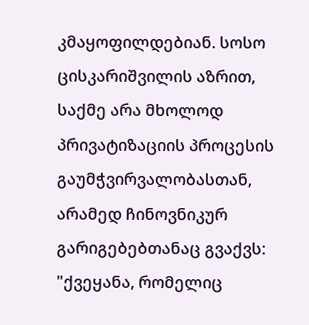კმაყოფილდებიან. სოსო ცისკარიშვილის აზრით, საქმე არა მხოლოდ პრივატიზაციის პროცესის გაუმჭვირვალობასთან, არამედ ჩინოვნიკურ გარიგებებთანაც გვაქვს:
"ქვეყანა, რომელიც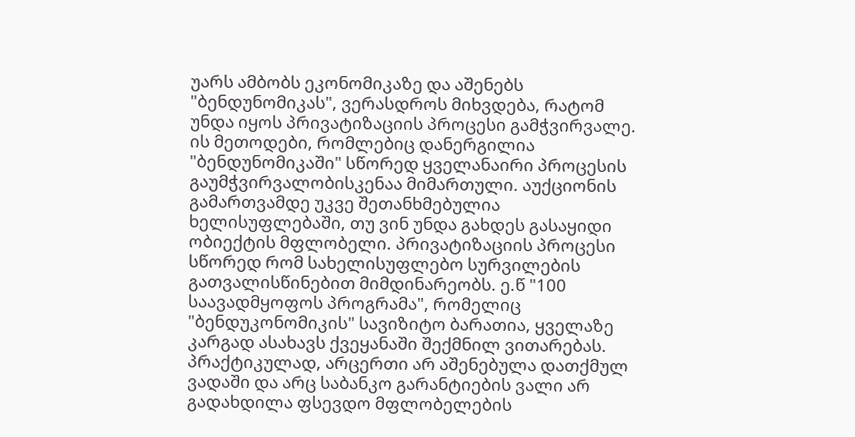უარს ამბობს ეკონომიკაზე და აშენებს "ბენდუნომიკას", ვერასდროს მიხვდება, რატომ უნდა იყოს პრივატიზაციის პროცესი გამჭვირვალე. ის მეთოდები, რომლებიც დანერგილია "ბენდუნომიკაში" სწორედ ყველანაირი პროცესის გაუმჭვირვალობისკენაა მიმართული. აუქციონის გამართვამდე უკვე შეთანხმებულია ხელისუფლებაში, თუ ვინ უნდა გახდეს გასაყიდი ობიექტის მფლობელი. პრივატიზაციის პროცესი სწორედ რომ სახელისუფლებო სურვილების გათვალისწინებით მიმდინარეობს. ე.წ "100 საავადმყოფოს პროგრამა", რომელიც "ბენდუკონომიკის" სავიზიტო ბარათია, ყველაზე კარგად ასახავს ქვეყანაში შექმნილ ვითარებას. პრაქტიკულად, არცერთი არ აშენებულა დათქმულ ვადაში და არც საბანკო გარანტიების ვალი არ გადახდილა ფსევდო მფლობელების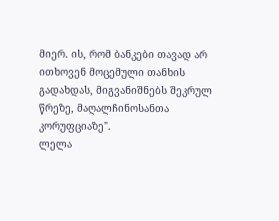მიერ. ის, რომ ბანკები თავად არ ითხოვენ მოცემული თანხის გადახდას, მიგვანიშნებს შეკრულ წრეზე, მაღალჩინოსანთა კორუფციაზე".
ლელა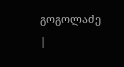გოგოლაძე
|